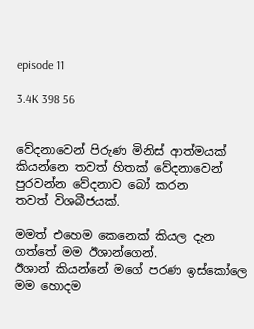episode 11

3.4K 398 56


වේදනාවෙන් පිරුණ මිනිස් ආත්මයක් කියන්නෙ තවත් හිතක් වේදනාවෙන් පුරවන්න වේදනාව බෝ කරන
තවත් විශබීජයක්.

මමත් එහෙම කෙනෙක් කියල දැන ගත්තේ මම ඊශාන්ගෙන්.
ඊශාන් කියන්නේ මගේ පරණ ඉස්කෝලෙ  මම හොදම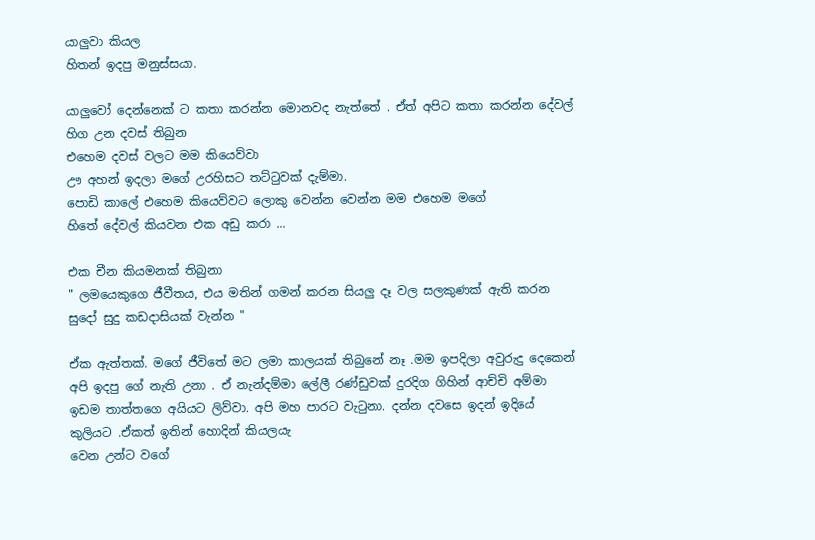යාලුවා කියල
හිතන් ඉදපු මනුස්සයා.

යාලුවෝ දෙන්නෙක් ට කතා කරන්න මොනවද නැත්තේ . ඒත් අපිට කතා කරන්න දේවල් හිග උන දවස් තිබුන
එහෙම දවස් වලට මම කියෙව්වා
ඌ අහන් ඉදලා මගේ උරහිසට තට්ටුවක් දැම්මා.
පොඩි කාලේ එහෙම කියෙව්වට ලොකු වෙන්න වෙන්න මම එහෙම මගේ
හිතේ දේවල් කියවන එක අඩු කරා ...

එක චීන කියමනක් තිබුනා
" ලමයෙකුගෙ ජීවීතය, එය මතින් ගමන් කරන සියලු දෑ වල සලකුණක් ඇති කරන සුදෝ සුදු කඩදාසියක් වැන්න "

ඒක ඇත්තක්. මගේ ජීවිතේ මට ලමා කාලයක් තිබුනේ නෑ .මම ඉපදිලා අවුරුදු දෙකෙන් අපි ඉදපු ගේ නැති උනා . ඒ නැන්දම්මා ලේලී රණ්ඩුවක් දුරදිග ගිහින් ආච්චි අම්මා ඉඩම තාත්තගෙ අයියට ලිව්වා. අපි මහ පාරට වැටුනා. දන්න දවසෙ ඉදන් ඉදියේ කුලියට .ඒකත් ඉතින් හොදින් කියලයැ
වෙන උන්ට වගේ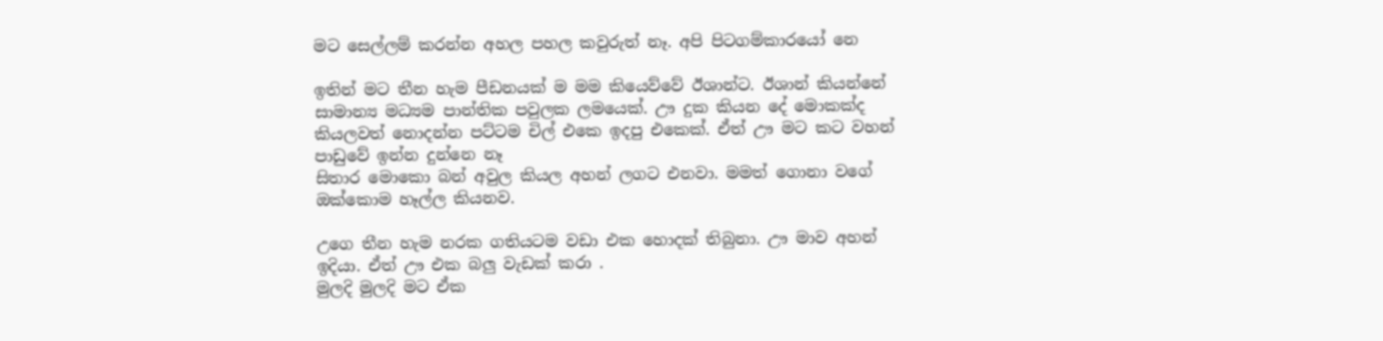මට සෙල්ලම් කරන්න අහල පහල කවුරුත් නෑ. අපි පිටගම්කාරයෝ නෙ

ඉතින් මට තීන හැම පීඩනයක් ම මම කියෙව්වේ ඊශාන්ට. ඊශාන් කියන්නේ සාමාන්‍ය මධ්‍යම පාන්තික පවුලක ලමයෙක්. ඌ දුක කියන දේ මොකක්ද කියලවත් නොදන්න පට්ටම චිල් එකෙ ඉදපු එකෙක්. ඒත් ඌ මට කට වහන් පාඩුවේ ඉන්න දුන්නෙ නෑ
සිතාර මොකො බන් අවුල කියල අහන් ලගට එනවා. මමත් ගොනා වගේ ඔක්කොම හෑල්ල කියනව.

උගෙ තීන හැම නරක ගතියටම වඩා එක හොදක් තිබුනා. ඌ මාව අහන් ඉදියා. ඒත් ඌ එක බලු වැඩක් කරා .
මුලදි මුලදි මට ඒක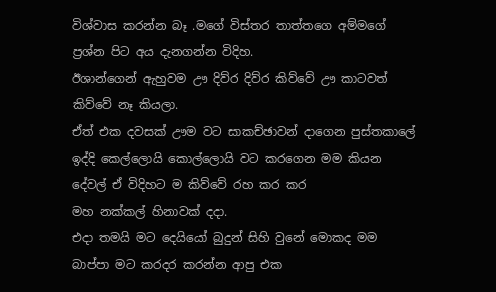විශ්වාස කරන්න බෑ .මගේ විස්තර තාත්තගෙ අම්මගේ ප්‍රශ්න පිට අය දැනගන්න විදිහ.
ඊශාන්ගෙන් ඇහුවම ඌ දිව්ර දිව්ර කිව්වේ ඌ කාටවත් කිව්වේ නෑ කියලා.
ඒත් එක දවසක් ඌම වට සාකච්ඡාවන් දාගෙන පුස්තකාලේ ඉද්දි කෙල්ලොයි කොල්ලොයි වට කරගෙන මම කියන දේවල් ඒ විදිහට ම කිව්වේ රහ කර කර
මහ නක්කල් හිනාවක් දදා.
එදා තමයි මට දෙයියෝ බුදුන් සිහි වුනේ මොකද මම බාප්පා මට කරදර කරන්න ආපු එක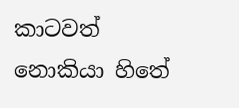කාටවත් නොකියා හිතේ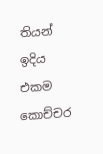තියන් ඉදිය එකම කොච්චර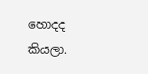හොදද කියලා.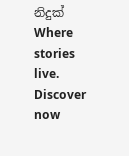නිදුක් Where stories live. Discover now